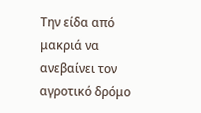Την είδα από μακριά να ανεβαίνει τον αγροτικό δρόμο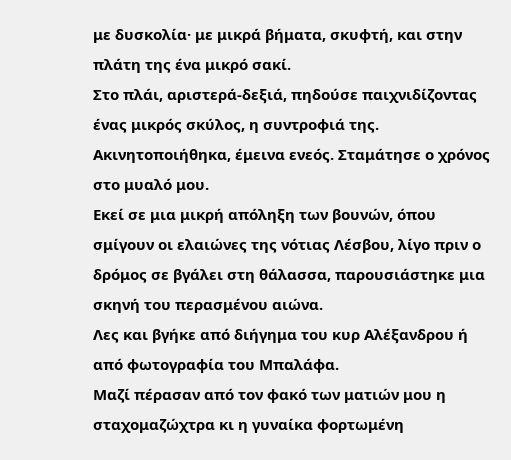με δυσκολία· με μικρά βήματα, σκυφτή, και στην πλάτη της ένα μικρό σακί.
Στο πλάι, αριστερά-δεξιά, πηδούσε παιχνιδίζοντας ένας μικρός σκύλος, η συντροφιά της.
Ακινητοποιήθηκα, έμεινα ενεός. Σταμάτησε ο χρόνος στο μυαλό μου.
Εκεί σε μια μικρή απόληξη των βουνών, όπου σμίγουν οι ελαιώνες της νότιας Λέσβου, λίγο πριν ο δρόμος σε βγάλει στη θάλασσα, παρουσιάστηκε μια σκηνή του περασμένου αιώνα.
Λες και βγήκε από διήγημα του κυρ Αλέξανδρου ή από φωτογραφία του Μπαλάφα.
Μαζί πέρασαν από τον φακό των ματιών μου η σταχομαζώχτρα κι η γυναίκα φορτωμένη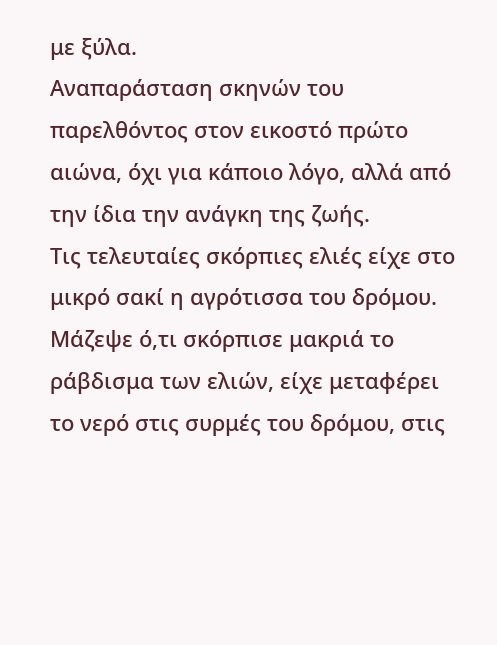με ξύλα.
Αναπαράσταση σκηνών του παρελθόντος στον εικοστό πρώτο αιώνα, όχι για κάποιο λόγο, αλλά από την ίδια την ανάγκη της ζωής.
Τις τελευταίες σκόρπιες ελιές είχε στο μικρό σακί η αγρότισσα του δρόμου. Μάζεψε ό,τι σκόρπισε μακριά το ράβδισμα των ελιών, είχε μεταφέρει το νερό στις συρμές του δρόμου, στις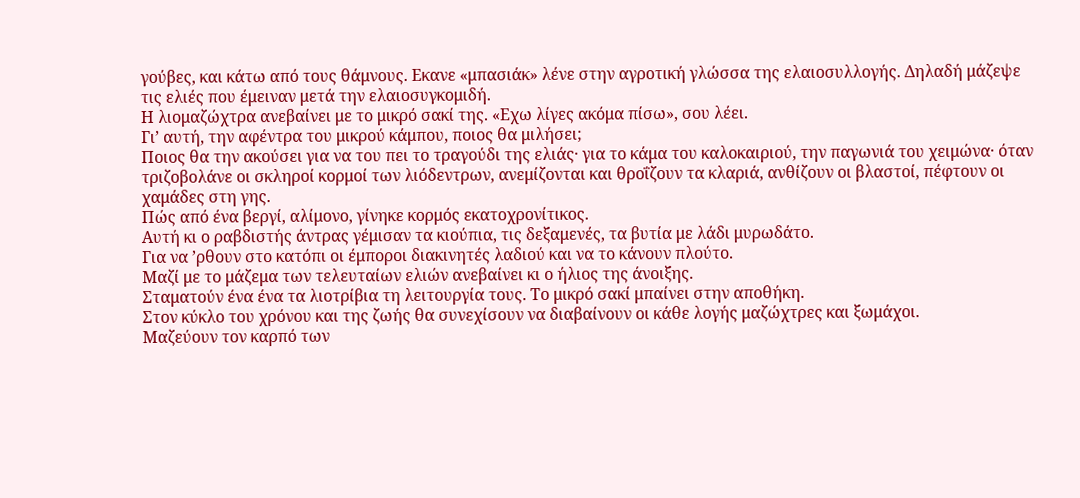γούβες, και κάτω από τους θάμνους. Εκανε «μπασιάκ» λένε στην αγροτική γλώσσα της ελαιοσυλλογής. Δηλαδή μάζεψε τις ελιές που έμειναν μετά την ελαιοσυγκομιδή.
Η λιομαζώχτρα ανεβαίνει με το μικρό σακί της. «Εχω λίγες ακόμα πίσω», σου λέει.
Γι’ αυτή, την αφέντρα του μικρού κάμπου, ποιος θα μιλήσει;
Ποιος θα την ακούσει για να του πει το τραγούδι της ελιάς· για το κάμα του καλοκαιριού, την παγωνιά του χειμώνα· όταν τριζοβολάνε οι σκληροί κορμοί των λιόδεντρων, ανεμίζονται και θροΐζουν τα κλαριά, ανθίζουν οι βλαστοί, πέφτουν οι χαμάδες στη γης.
Πώς από ένα βεργί, αλίμονο, γίνηκε κορμός εκατοχρονίτικος.
Αυτή κι ο ραβδιστής άντρας γέμισαν τα κιούπια, τις δεξαμενές, τα βυτία με λάδι μυρωδάτο.
Για να ’ρθουν στο κατόπι οι έμποροι διακινητές λαδιού και να το κάνουν πλούτο.
Μαζί με το μάζεμα των τελευταίων ελιών ανεβαίνει κι ο ήλιος της άνοιξης.
Σταματούν ένα ένα τα λιοτρίβια τη λειτουργία τους. Το μικρό σακί μπαίνει στην αποθήκη.
Στον κύκλο του χρόνου και της ζωής θα συνεχίσουν να διαβαίνουν οι κάθε λογής μαζώχτρες και ξωμάχοι.
Μαζεύουν τον καρπό των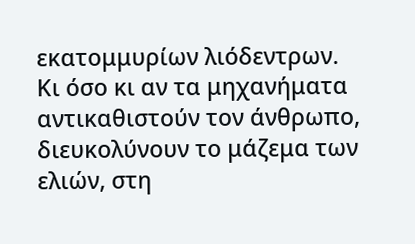εκατομμυρίων λιόδεντρων.
Κι όσο κι αν τα μηχανήματα αντικαθιστούν τον άνθρωπο, διευκολύνουν το μάζεμα των ελιών, στη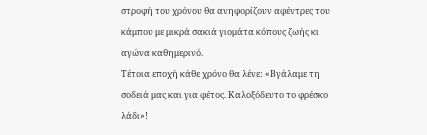στροφή του χρόνου θα ανηφορίζουν αφέντρες του κάμπου με μικρά σακιά γιομάτα κόπους ζωής κι αγώνα καθημερινό.
Τέτοια εποχή κάθε χρόνο θα λένε: «Βγάλαμε τη σοδειά μας και για φέτος. Καλοξόδευτο το φρέσκο λάδι»!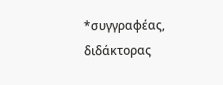*συγγραφέας, διδάκτορας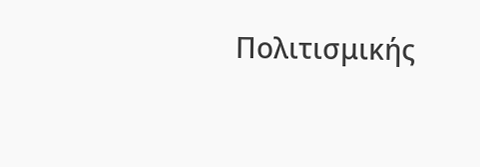Πολιτισμικής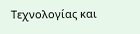Τεχνολογίας και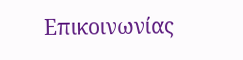Επικοινωνίας